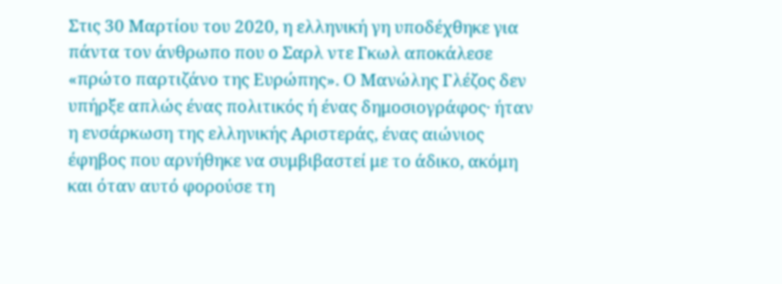Στις 30 Μαρτίου του 2020, η ελληνική γη υποδέχθηκε για πάντα τον άνθρωπο που ο Σαρλ ντε Γκωλ αποκάλεσε «πρώτο παρτιζάνο της Ευρώπης». Ο Μανώλης Γλέζος δεν υπήρξε απλώς ένας πολιτικός ή ένας δημοσιογράφος· ήταν η ενσάρκωση της ελληνικής Αριστεράς, ένας αιώνιος έφηβος που αρνήθηκε να συμβιβαστεί με το άδικο, ακόμη και όταν αυτό φορούσε τη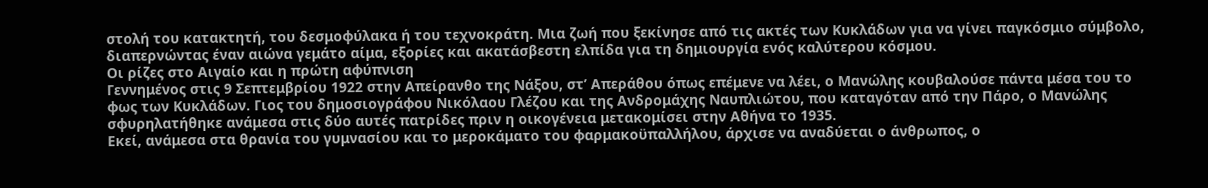στολή του κατακτητή, του δεσμοφύλακα ή του τεχνοκράτη. Μια ζωή που ξεκίνησε από τις ακτές των Κυκλάδων για να γίνει παγκόσμιο σύμβολο, διαπερνώντας έναν αιώνα γεμάτο αίμα, εξορίες και ακατάσβεστη ελπίδα για τη δημιουργία ενός καλύτερου κόσμου.
Οι ρίζες στο Αιγαίο και η πρώτη αφύπνιση
Γεννημένος στις 9 Σεπτεμβρίου 1922 στην Απείρανθο της Νάξου, στ’ Απεράθου όπως επέμενε να λέει, ο Μανώλης κουβαλούσε πάντα μέσα του το φως των Κυκλάδων. Γιος του δημοσιογράφου Νικόλαου Γλέζου και της Ανδρομάχης Ναυπλιώτου, που καταγόταν από την Πάρο, ο Μανώλης σφυρηλατήθηκε ανάμεσα στις δύο αυτές πατρίδες πριν η οικογένεια μετακομίσει στην Αθήνα το 1935.
Εκεί, ανάμεσα στα θρανία του γυμνασίου και το μεροκάματο του φαρμακοϋπαλλήλου, άρχισε να αναδύεται ο άνθρωπος, ο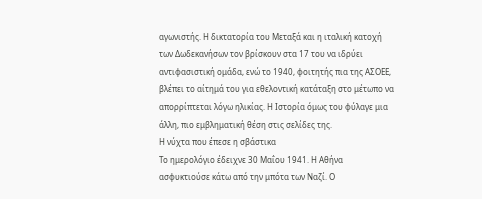αγωνιστής. Η δικτατορία του Μεταξά και η ιταλική κατοχή των Δωδεκανήσων τον βρίσκουν στα 17 του να ιδρύει αντιφασιστική ομάδα, ενώ το 1940, φοιτητής πια της ΑΣΟΕΕ, βλέπει το αίτημά του για εθελοντική κατάταξη στο μέτωπο να απορρίπτεται λόγω ηλικίας. Η Ιστορία όμως του φύλαγε μια άλλη, πιο εμβληματική θέση στις σελίδες της.
Η νύχτα που έπεσε η σβάστικα
Το ημερολόγιο έδειχνε 30 Μαΐου 1941. Η Αθήνα ασφυκτιούσε κάτω από την μπότα των Ναζί. Ο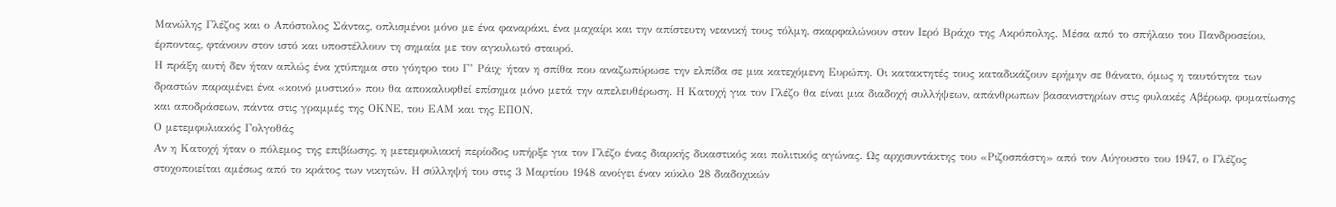Μανώλης Γλέζος και ο Απόστολος Σάντας, οπλισμένοι μόνο με ένα φαναράκι, ένα μαχαίρι και την απίστευτη νεανική τους τόλμη, σκαρφαλώνουν στον Ιερό Βράχο της Ακρόπολης. Μέσα από το σπήλαιο του Πανδροσείου, έρποντας, φτάνουν στον ιστό και υποστέλλουν τη σημαία με τον αγκυλωτό σταυρό.
Η πράξη αυτή δεν ήταν απλώς ένα χτύπημα στο γόητρο του Γ’ Ράιχ· ήταν η σπίθα που αναζωπύρωσε την ελπίδα σε μια κατεχόμενη Ευρώπη. Οι κατακτητές τους καταδικάζουν ερήμην σε θάνατο, όμως η ταυτότητα των δραστών παραμένει ένα «κοινό μυστικό» που θα αποκαλυφθεί επίσημα μόνο μετά την απελευθέρωση. Η Κατοχή για τον Γλέζο θα είναι μια διαδοχή συλλήψεων, απάνθρωπων βασανιστηρίων στις φυλακές Αβέρωφ, φυματίωσης και αποδράσεων, πάντα στις γραμμές της ΟΚΝΕ, του ΕΑΜ και της ΕΠΟΝ.
Ο μετεμφυλιακός Γολγοθάς
Αν η Κατοχή ήταν ο πόλεμος της επιβίωσης, η μετεμφυλιακή περίοδος υπήρξε για τον Γλέζο ένας διαρκής δικαστικός και πολιτικός αγώνας. Ως αρχισυντάκτης του «Ριζοσπάστη» από τον Αύγουστο του 1947, ο Γλέζος στοχοποιείται αμέσως από το κράτος των νικητών. Η σύλληψή του στις 3 Μαρτίου 1948 ανοίγει έναν κύκλο 28 διαδοχικών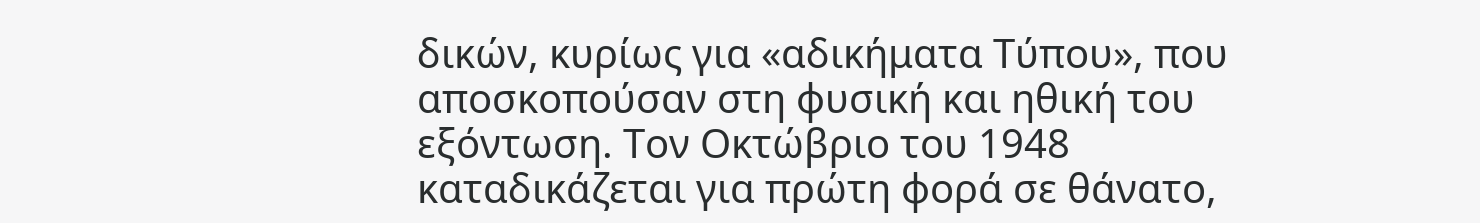δικών, κυρίως για «αδικήματα Τύπου», που αποσκοπούσαν στη φυσική και ηθική του εξόντωση. Τον Οκτώβριο του 1948 καταδικάζεται για πρώτη φορά σε θάνατο,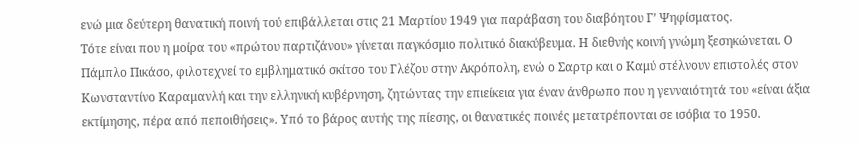ενώ μια δεύτερη θανατική ποινή τού επιβάλλεται στις 21 Μαρτίου 1949 για παράβαση του διαβόητου Γ’ Ψηφίσματος.
Τότε είναι που η μοίρα του «πρώτου παρτιζάνου» γίνεται παγκόσμιο πολιτικό διακύβευμα. Η διεθνής κοινή γνώμη ξεσηκώνεται. Ο Πάμπλο Πικάσο, φιλοτεχνεί το εμβληματικό σκίτσο του Γλέζου στην Ακρόπολη, ενώ ο Σαρτρ και ο Καμύ στέλνουν επιστολές στον Κωνσταντίνο Καραμανλή και την ελληνική κυβέρνηση, ζητώντας την επιείκεια για έναν άνθρωπο που η γενναιότητά του «είναι άξια εκτίμησης, πέρα από πεποιθήσεις». Υπό το βάρος αυτής της πίεσης, οι θανατικές ποινές μετατρέπονται σε ισόβια το 1950.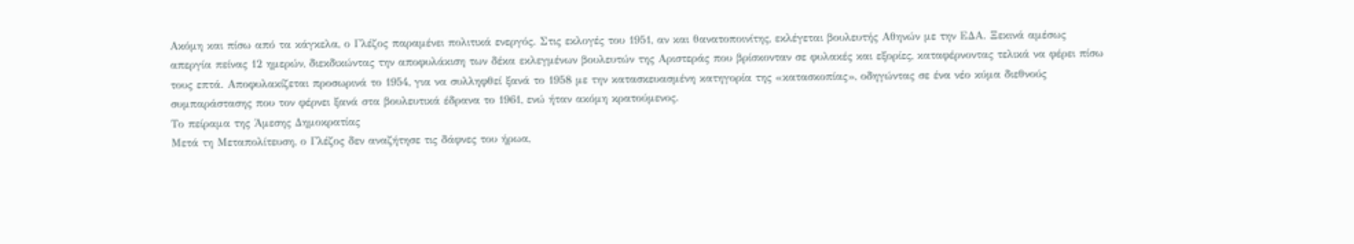Ακόμη και πίσω από τα κάγκελα, ο Γλέζος παραμένει πολιτικά ενεργός. Στις εκλογές του 1951, αν και θανατοποινίτης, εκλέγεται βουλευτής Αθηνών με την ΕΔΑ. Ξεκινά αμέσως απεργία πείνας 12 ημερών, διεκδικώντας την αποφυλάκιση των δέκα εκλεγμένων βουλευτών της Αριστεράς που βρίσκονταν σε φυλακές και εξορίες, καταφέρνοντας τελικά να φέρει πίσω τους επτά. Αποφυλακίζεται προσωρινά το 1954, για να συλληφθεί ξανά το 1958 με την κατασκευασμένη κατηγορία της «κατασκοπίας», οδηγώντας σε ένα νέο κύμα διεθνούς συμπαράστασης που τον φέρνει ξανά στα βουλευτικά έδρανα το 1961, ενώ ήταν ακόμη κρατούμενος.
Το πείραμα της Άμεσης Δημοκρατίας
Μετά τη Μεταπολίτευση, ο Γλέζος δεν αναζήτησε τις δάφνες του ήρωα,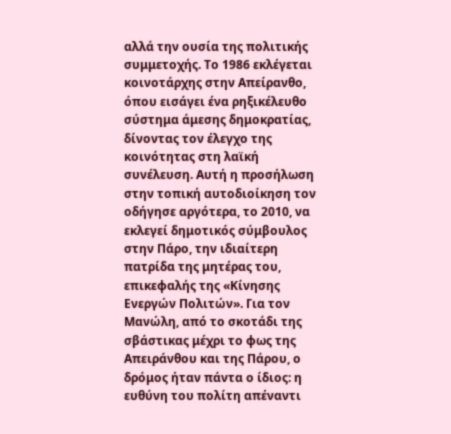αλλά την ουσία της πολιτικής συμμετοχής. Το 1986 εκλέγεται κοινοτάρχης στην Απείρανθο, όπου εισάγει ένα ρηξικέλευθο σύστημα άμεσης δημοκρατίας, δίνοντας τον έλεγχο της κοινότητας στη λαϊκή συνέλευση. Αυτή η προσήλωση στην τοπική αυτοδιοίκηση τον οδήγησε αργότερα, το 2010, να εκλεγεί δημοτικός σύμβουλος στην Πάρο, την ιδιαίτερη πατρίδα της μητέρας του, επικεφαλής της «Κίνησης Ενεργών Πολιτών». Για τον Μανώλη, από το σκοτάδι της σβάστικας μέχρι το φως της Απειράνθου και της Πάρου, ο δρόμος ήταν πάντα ο ίδιος: η ευθύνη του πολίτη απέναντι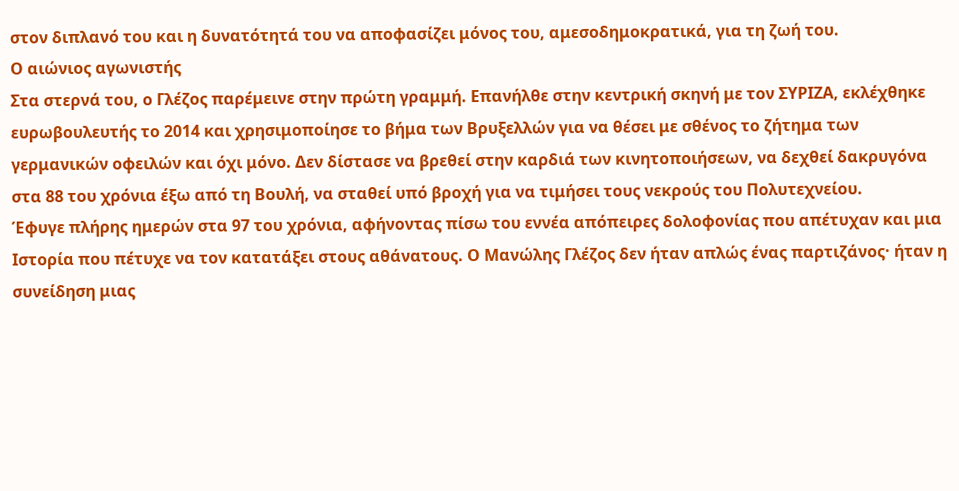στον διπλανό του και η δυνατότητά του να αποφασίζει μόνος του, αμεσοδημοκρατικά, για τη ζωή του.
Ο αιώνιος αγωνιστής
Στα στερνά του, ο Γλέζος παρέμεινε στην πρώτη γραμμή. Επανήλθε στην κεντρική σκηνή με τον ΣΥΡΙΖΑ, εκλέχθηκε ευρωβουλευτής το 2014 και χρησιμοποίησε το βήμα των Βρυξελλών για να θέσει με σθένος το ζήτημα των γερμανικών οφειλών και όχι μόνο. Δεν δίστασε να βρεθεί στην καρδιά των κινητοποιήσεων, να δεχθεί δακρυγόνα στα 88 του χρόνια έξω από τη Βουλή, να σταθεί υπό βροχή για να τιμήσει τους νεκρούς του Πολυτεχνείου.
Έφυγε πλήρης ημερών στα 97 του χρόνια, αφήνοντας πίσω του εννέα απόπειρες δολοφονίας που απέτυχαν και μια Ιστορία που πέτυχε να τον κατατάξει στους αθάνατους. Ο Μανώλης Γλέζος δεν ήταν απλώς ένας παρτιζάνος· ήταν η συνείδηση μιας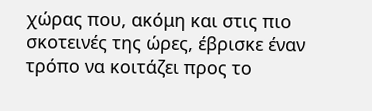χώρας που, ακόμη και στις πιο σκοτεινές της ώρες, έβρισκε έναν τρόπο να κοιτάζει προς το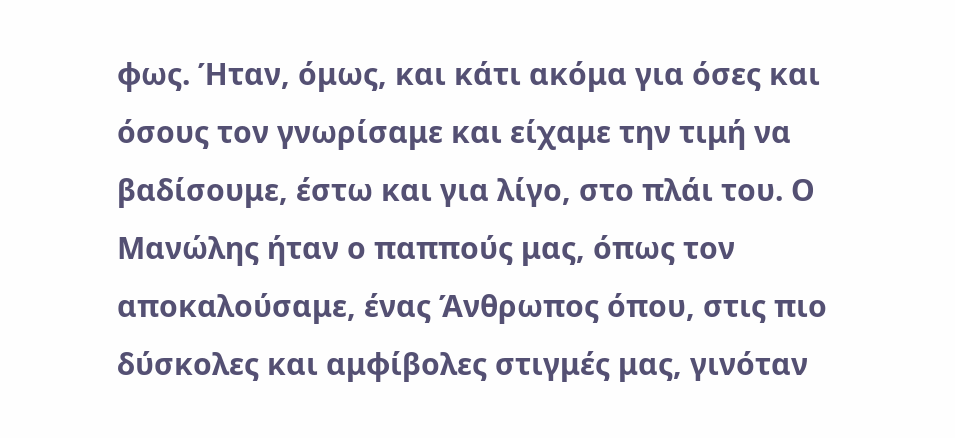φως. Ήταν, όμως, και κάτι ακόμα για όσες και όσους τον γνωρίσαμε και είχαμε την τιμή να βαδίσουμε, έστω και για λίγο, στο πλάι του. Ο Μανώλης ήταν ο παππούς μας, όπως τον αποκαλούσαμε, ένας Άνθρωπος όπου, στις πιο δύσκολες και αμφίβολες στιγμές μας, γινόταν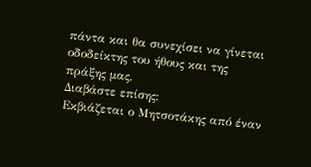πάντα και θα συνεχίσει να γίνεται οδοδείκτης του ήθους και της πράξης μας.
Διαβάστε επίσης:
Εκβιάζεται ο Μητσοτάκης από έναν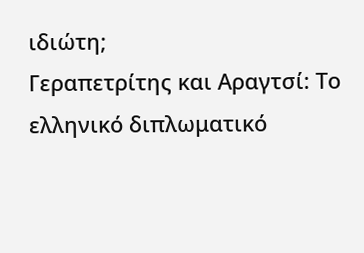ιδιώτη;
Γεραπετρίτης και Αραγτσί: Το ελληνικό διπλωματικό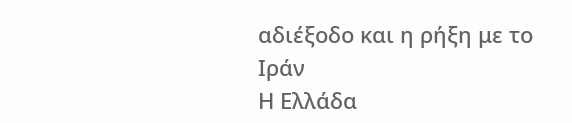αδιέξοδο και η ρήξη με το Ιράν
Η Ελλάδα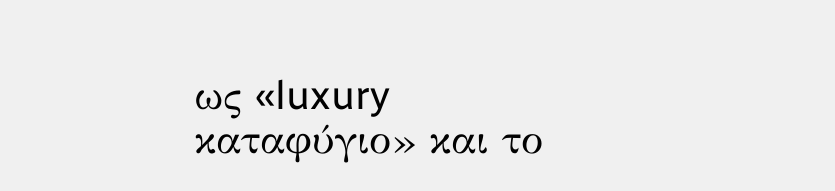ως «luxury καταφύγιο» και το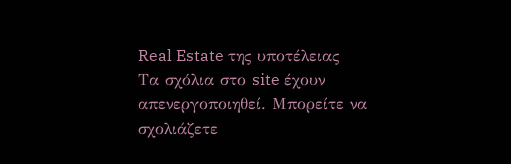Real Estate της υποτέλειας
Tα σχόλια στο site έχουν απενεργοποιηθεί. Μπορείτε να σχολιάζετε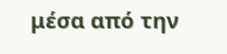μέσα από την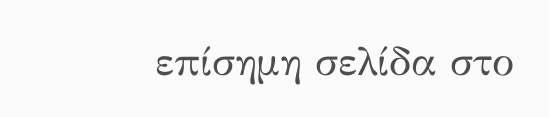επίσημη σελίδα στο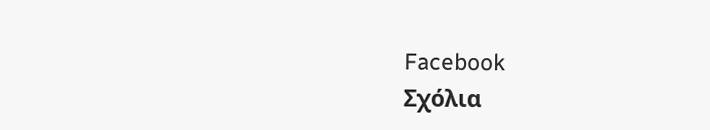Facebook
Σχόλια